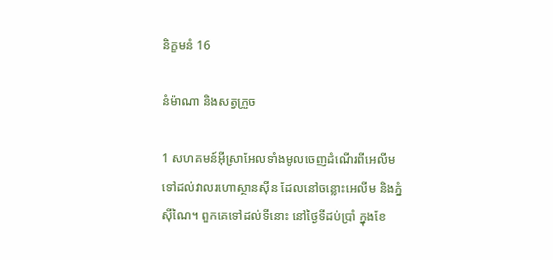និក្ខមនំ 16

នំម៉ាណា និងសត្វក្រួច

1 សហគមន៍អ៊ីស្រា‌អែលទាំងមូលចេញដំណើរពីអេលីម ទៅដល់វាលរហោ‌ស្ថានស៊ីន ដែលនៅចន្លោះអេលីម និងភ្នំស៊ីណៃ។ ពួកគេទៅដល់ទីនោះ នៅថ្ងៃទីដប់ប្រាំ ក្នុងខែ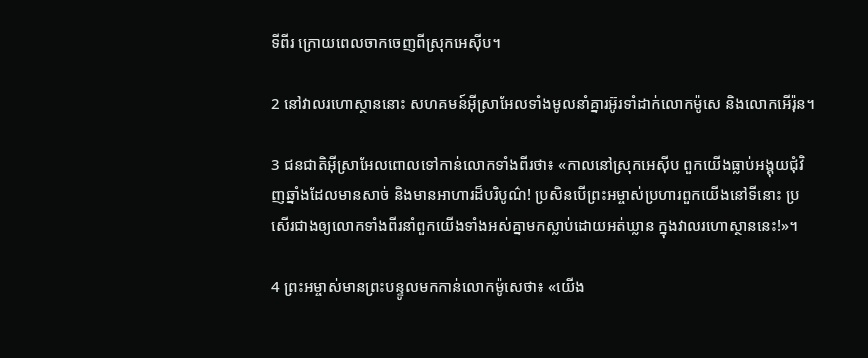ទីពីរ ក្រោយពេលចាកចេញពីស្រុកអេស៊ីប។

2 នៅវាលរហោ‌ស្ថាននោះ សហគមន៍អ៊ីស្រា‌អែលទាំងមូលនាំគ្នារអ៊ូ‌រទាំដាក់លោកម៉ូសេ និងលោកអើរ៉ុន។

3 ជន‌ជាតិអ៊ីស្រា‌អែលពោលទៅកាន់លោកទាំងពីរថា៖ «កាលនៅស្រុកអេស៊ីប ពួកយើងធ្លាប់អង្គុយជុំ‌វិញឆ្នាំងដែលមានសាច់ និងមានអាហារដ៏បរិបូណ៌! ប្រសិនបើព្រះ‌អម្ចាស់ប្រហារពួកយើងនៅទីនោះ ប្រសើរជាងឲ្យលោកទាំងពីរនាំពួកយើងទាំងអស់គ្នាមកស្លាប់ដោយអត់ឃ្លាន ក្នុងវាលរហោ‌ស្ថាននេះ!»។

4 ព្រះ‌អម្ចាស់មានព្រះ‌បន្ទូលមកកាន់លោកម៉ូសេថា៖ «យើង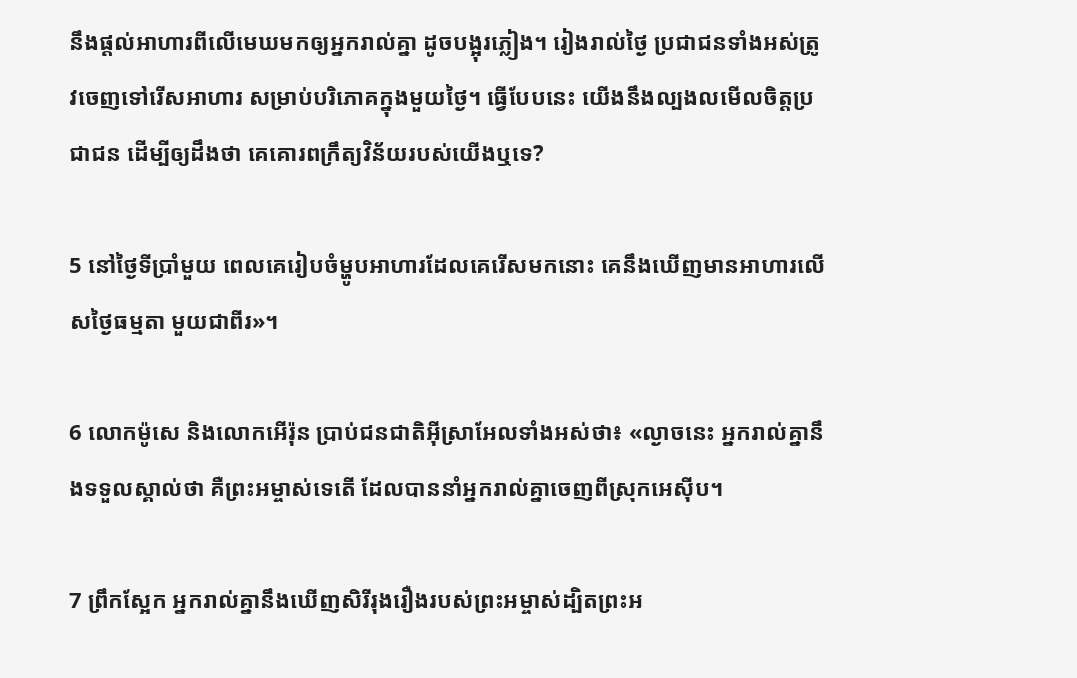នឹងផ្ដល់អាហារពីលើមេឃមកឲ្យអ្នករាល់គ្នា ដូចបង្អុរភ្លៀង។ រៀងរាល់ថ្ងៃ ប្រជា‌ជនទាំងអស់ត្រូវចេញទៅរើសអាហារ សម្រាប់បរិភោគក្នុងមួយថ្ងៃ។ ធ្វើបែបនេះ យើងនឹងល្បង‌លមើលចិត្តប្រជា‌ជន ដើម្បីឲ្យដឹងថា គេគោរពក្រឹត្យ‌វិន័យរបស់យើងឬទេ?

5 នៅថ្ងៃទីប្រាំមួយ ពេលគេរៀបចំម្ហូបអាហារដែលគេរើសមកនោះ គេនឹងឃើញមានអាហារលើសថ្ងៃធម្មតា មួយជាពីរ»។

6 លោកម៉ូសេ និងលោកអើរ៉ុន ប្រាប់ជន‌ជាតិអ៊ីស្រា‌អែលទាំងអស់ថា៖ «ល្ងាចនេះ អ្នករាល់គ្នានឹងទទួលស្គាល់ថា គឺព្រះ‌អម្ចាស់ទេតើ ដែលបាននាំអ្នករាល់គ្នាចេញពីស្រុកអេស៊ីប។

7 ព្រឹកស្អែក អ្នករាល់គ្នានឹងឃើញសិរី‌រុងរឿងរបស់ព្រះ‌អម្ចាស់ដ្បិតព្រះ‌អ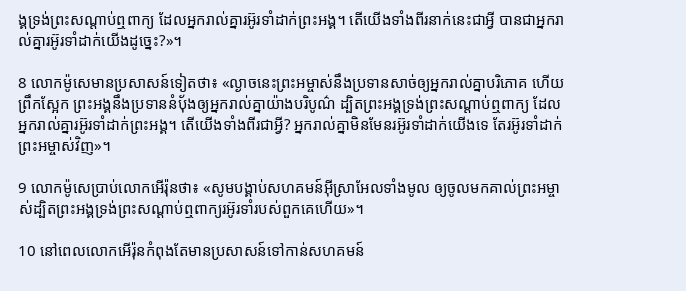ង្គទ្រង់ព្រះ‌សណ្ដាប់ឮពាក្យ ដែលអ្នករាល់គ្នារអ៊ូ‌រទាំដាក់ព្រះ‌អង្គ។ តើយើងទាំងពីរនាក់នេះជាអ្វី បានជាអ្នករាល់គ្នារអ៊ូ‌រទាំដាក់យើងដូច្នេះ?»។

8 លោកម៉ូសេមានប្រសាសន៍ទៀតថា៖ «ល្ងាចនេះព្រះ‌អម្ចាស់នឹងប្រទានសាច់ឲ្យអ្នករាល់គ្នាបរិភោគ ហើយព្រឹកស្អែក ព្រះ‌អង្គនឹងប្រទាននំប៉័ងឲ្យអ្នករាល់គ្នាយ៉ាងបរិបូណ៌ ដ្បិតព្រះ‌អង្គទ្រង់ព្រះ‌សណ្ដាប់ឮពាក្យ ដែលអ្នករាល់គ្នារអ៊ូ‌រទាំដាក់ព្រះ‌អង្គ។ តើយើងទាំងពីរជាអ្វី? អ្នករាល់គ្នាមិនមែនរអ៊ូ‌រទាំដាក់យើងទេ តែរអ៊ូ‌រទាំដាក់ព្រះ‌អម្ចាស់វិញ»។

9 លោកម៉ូសេប្រាប់លោកអើរ៉ុនថា៖ «សូមបង្គាប់សហគមន៍អ៊ីស្រា‌អែលទាំងមូល ឲ្យចូលមកគាល់ព្រះ‌អម្ចាស់ដ្បិតព្រះ‌អង្គទ្រង់ព្រះ‌សណ្ដាប់ឮពាក្យរអ៊ូ‌រទាំរបស់ពួកគេហើយ»។

10 នៅពេលលោកអើរ៉ុនកំពុងតែមានប្រសាសន៍ទៅកាន់សហគមន៍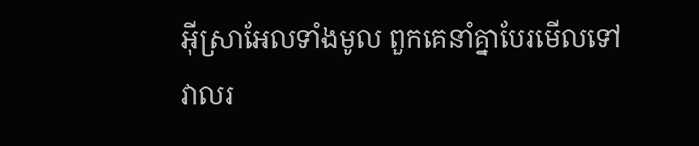អ៊ីស្រា‌អែលទាំងមូល ពួកគេនាំគ្នាបែរមើលទៅវាលរ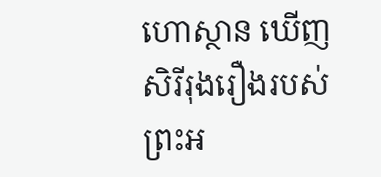ហោ‌ស្ថាន ឃើញសិរី‌រុងរឿងរបស់ព្រះ‌អ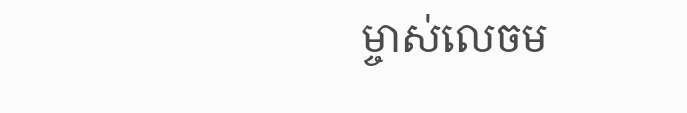ម្ចាស់លេចម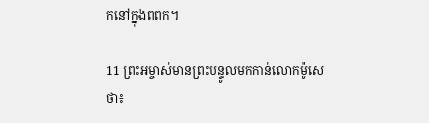កនៅក្នុងពពក។

11 ព្រះ‌អម្ចាស់មានព្រះ‌បន្ទូលមកកាន់លោកម៉ូសេថា៖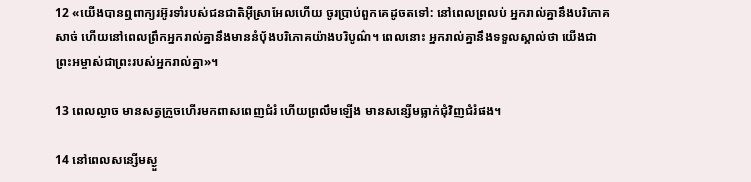12 «យើងបានឮពាក្យរអ៊ូ‌រទាំរបស់ជន‌ជាតិអ៊ីស្រា‌អែលហើយ ចូរប្រាប់ពួកគេដូចតទៅ: នៅពេលព្រលប់ អ្នករាល់គ្នានឹងបរិភោគសាច់ ហើយនៅពេលព្រឹកអ្នករាល់គ្នានឹងមាននំប៉័ងបរិភោគយ៉ាងបរិបូណ៌។ ពេលនោះ អ្នករាល់គ្នានឹងទទួលស្គាល់ថា យើងជាព្រះ‌អម្ចាស់ជាព្រះរបស់អ្នករាល់គ្នា»។

13 ពេលល្ងាច មានសត្វក្រួចហើរមកពាស‌ពេញជំរំ ហើយព្រលឹមឡើង មានសន្សើមធ្លាក់ជុំ‌វិញជំរំផង។

14 នៅពេលសន្សើមស្ងួ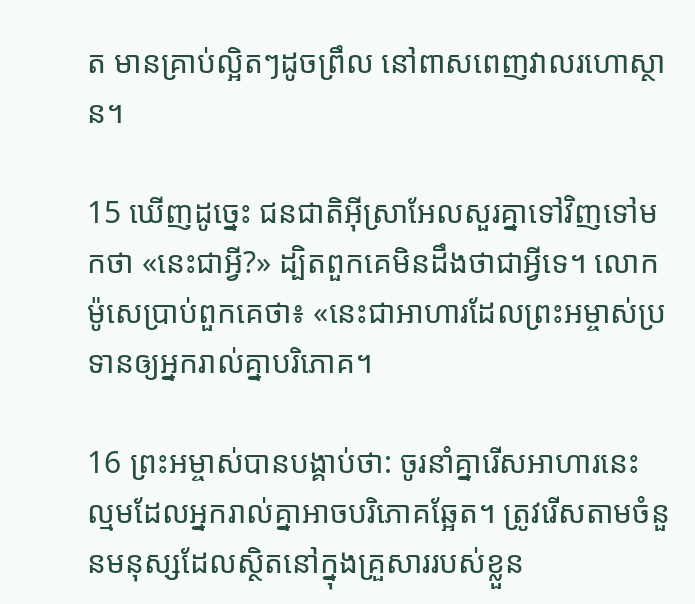ត មានគ្រាប់ល្អិតៗដូចព្រឹល នៅពាស‌ពេញវាលរហោ‌ស្ថាន។

15 ឃើញដូច្នេះ ជន‌ជាតិអ៊ីស្រា‌អែលសួរគ្នាទៅវិញទៅមកថា «នេះជាអ្វី?» ដ្បិតពួកគេមិនដឹងថាជាអ្វីទេ។ លោកម៉ូសេប្រាប់ពួកគេថា៖ «នេះជាអាហារដែលព្រះ‌អម្ចាស់ប្រទានឲ្យអ្នករាល់គ្នាបរិភោគ។

16 ព្រះ‌អម្ចាស់បានបង្គាប់ថា: ចូរនាំគ្នារើសអាហារនេះ ល្មមដែលអ្នករាល់គ្នាអាចបរិភោគឆ្អែត។ ត្រូវរើសតាមចំនួនមនុស្សដែលស្ថិតនៅក្នុងគ្រួសាររបស់ខ្លួន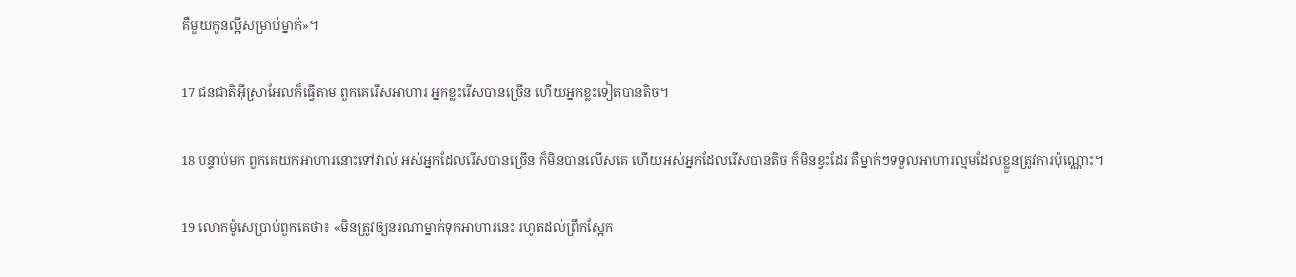គឺមួយកូនល្អីសម្រាប់ម្នាក់»។

17 ជន‌ជាតិអ៊ីស្រា‌អែលក៏ធ្វើតាម ពួកគេរើសអាហារ អ្នកខ្លះរើសបានច្រើន ហើយអ្នកខ្លះទៀតបានតិច។

18 បន្ទាប់មក ពួកគេយកអាហារនោះទៅវាល់ អស់អ្នកដែលរើសបានច្រើន ក៏មិនបានលើសគេ ហើយអស់អ្នកដែលរើសបានតិច ក៏មិនខ្វះដែរ គឺម្នាក់ៗទទួលអាហារល្មមដែលខ្លួនត្រូវការប៉ុណ្ណោះ។

19 លោកម៉ូសេប្រាប់ពួកគេថា៖ «មិនត្រូវឲ្យនរណាម្នាក់ទុកអាហារនេះ រហូតដល់ព្រឹកស្អែក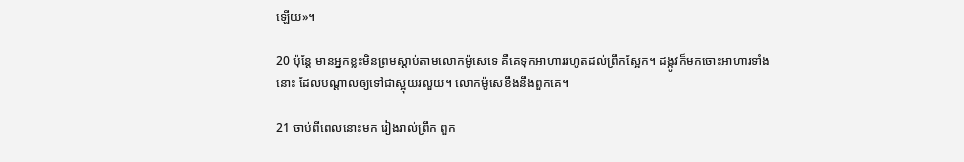ឡើយ»។

20 ប៉ុន្តែ មានអ្នកខ្លះមិនព្រមស្ដាប់តាមលោកម៉ូសេទេ គឺគេទុកអាហាររហូតដល់ព្រឹកស្អែក។ ដង្កូវក៏មកចោះអាហារទាំងនោះ ដែលបណ្ដាលឲ្យទៅជាស្អុយរលួយ។ លោកម៉ូសេខឹងនឹងពួកគេ។

21 ចាប់ពីពេលនោះមក រៀងរាល់ព្រឹក ពួក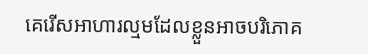គេរើសអាហារល្មមដែលខ្លួនអាចបរិភោគ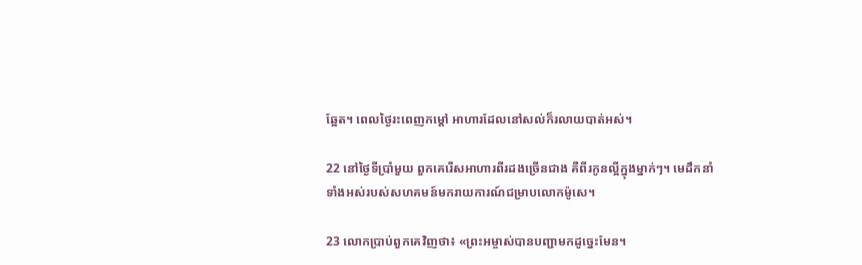ឆ្អែត។ ពេលថ្ងៃរះពេញកម្ដៅ អាហារដែលនៅសល់ក៏រលាយបាត់អស់។

22 នៅថ្ងៃទីប្រាំមួយ ពួកគេរើសអាហារពីរដងច្រើនជាង គឺពីរកូនល្អីក្នុងម្នាក់ៗ។ មេដឹកនាំទាំងអស់របស់សហគមន៍មករាយ‌ការណ៍ជម្រាបលោកម៉ូសេ។

23 លោកប្រាប់ពួកគេវិញថា៖ «ព្រះ‌អម្ចាស់បានបញ្ជាមកដូច្នេះមែន។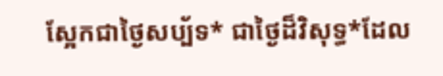ស្អែកជាថ្ងៃសប្ប័ទ* ជាថ្ងៃដ៏‌វិសុទ្ធ*ដែល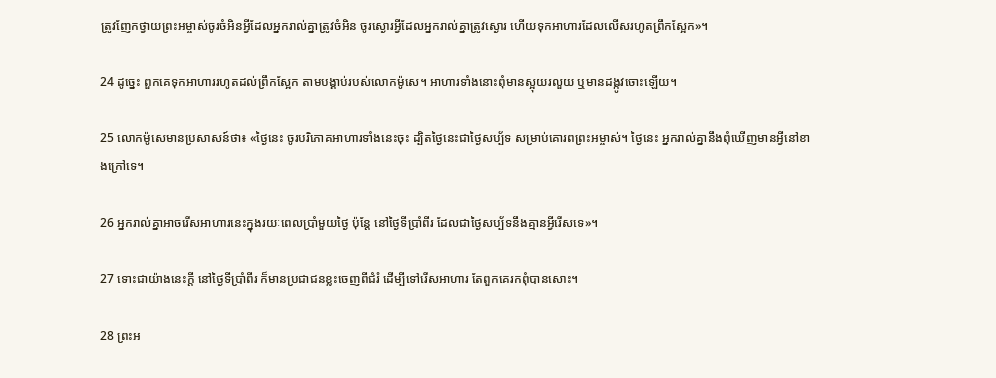ត្រូវញែកថ្វាយព្រះ‌អម្ចាស់ចូរចំអិនអ្វីដែលអ្នករាល់គ្នាត្រូវចំអិន ចូរស្ងោរអ្វីដែលអ្នករាល់គ្នាត្រូវស្ងោរ ហើយទុកអាហារដែលលើសរហូតព្រឹកស្អែក»។

24 ដូច្នេះ ពួកគេទុកអាហាររហូតដល់ព្រឹកស្អែក តាមបង្គាប់របស់លោកម៉ូសេ។ អាហារទាំងនោះពុំមានស្អុយរលួយ ឬមានដង្កូវចោះឡើយ។

25 លោកម៉ូសេមានប្រសាសន៍ថា៖ «ថ្ងៃនេះ ចូរបរិភោគអាហារទាំងនេះចុះ ដ្បិតថ្ងៃនេះជាថ្ងៃសប្ប័ទ សម្រាប់គោរពព្រះ‌អម្ចាស់។ ថ្ងៃនេះ អ្នករាល់គ្នានឹងពុំឃើញមានអ្វីនៅខាងក្រៅទេ។

26 អ្នករាល់គ្នាអាចរើសអាហារនេះក្នុងរយៈពេលប្រាំមួយថ្ងៃ ប៉ុន្តែ នៅថ្ងៃទីប្រាំ‌ពីរ ដែលជាថ្ងៃសប្ប័ទនឹងគ្មានអ្វីរើសទេ»។

27 ទោះជាយ៉ាងនេះក្ដី នៅថ្ងៃទីប្រាំ‌ពីរ ក៏មានប្រជា‌ជនខ្លះចេញពីជំរំ ដើម្បីទៅរើសអាហារ តែពួកគេរកពុំបានសោះ។

28 ព្រះ‌អ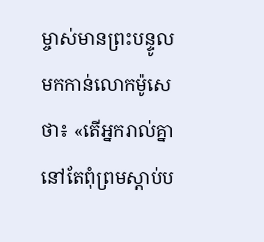ម្ចាស់មានព្រះ‌បន្ទូលមកកាន់លោកម៉ូសេថា៖ «តើអ្នករាល់គ្នានៅតែពុំព្រមស្ដាប់ប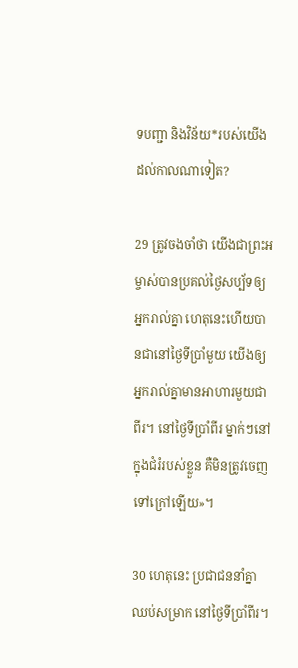ទ‌បញ្ជា និងវិន័យ*របស់យើងដល់កាលណាទៀត?

29 ត្រូវចងចាំថា យើងជាព្រះ‌អម្ចាស់បានប្រគល់ថ្ងៃសប្ប័ទឲ្យអ្នករាល់គ្នា ហេតុនេះហើយបានជានៅថ្ងៃទីប្រាំមួយ យើងឲ្យអ្នករាល់គ្នាមានអាហារមួយជាពីរ។ នៅថ្ងៃទីប្រាំ‌ពីរ ម្នាក់ៗនៅក្នុងជំរំរបស់ខ្លួន គឺមិនត្រូវចេញទៅក្រៅឡើយ»។

30 ហេតុនេះ ប្រជា‌ជននាំគ្នាឈប់សម្រាក នៅថ្ងៃទីប្រាំ‌ពីរ។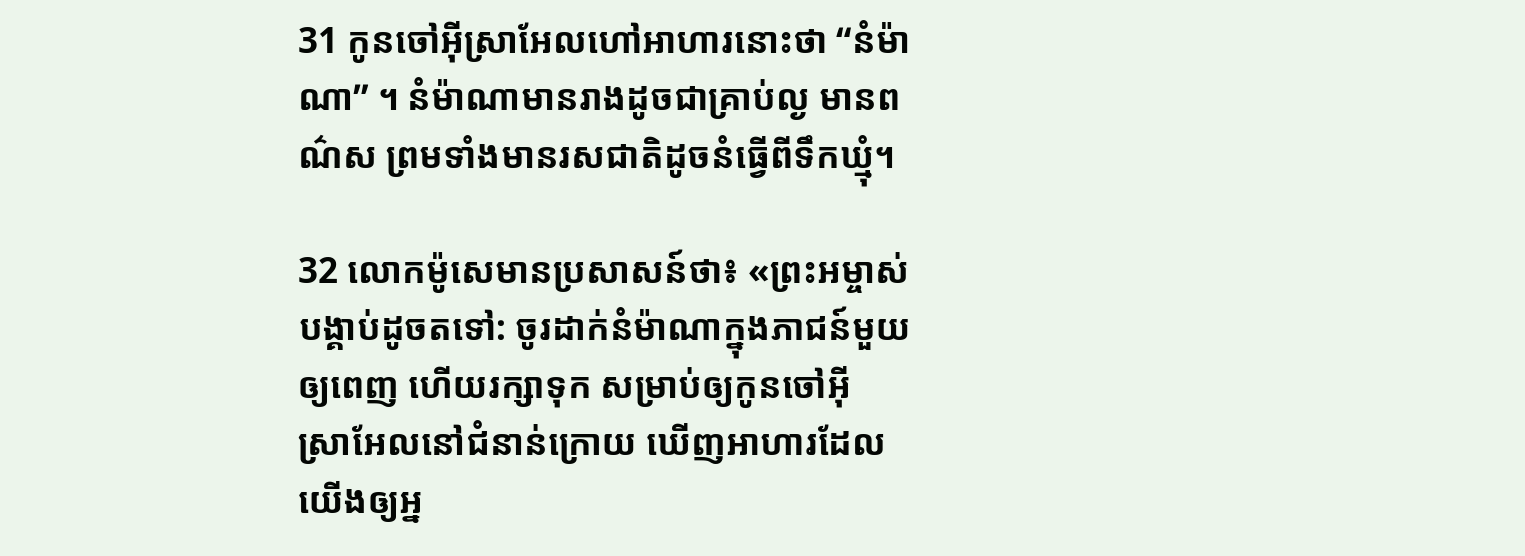31 កូនចៅអ៊ីស្រា‌អែលហៅអាហារនោះថា “នំម៉ាណា” ។ នំម៉ាណាមានរាងដូចជាគ្រាប់ល្ង មានពណ៌ស ព្រមទាំងមានរស‌ជាតិដូចនំធ្វើពីទឹកឃ្មុំ។

32 លោកម៉ូសេមានប្រសាសន៍ថា៖ «ព្រះ‌អម្ចាស់បង្គាប់ដូចតទៅ: ចូរដាក់នំម៉ាណាក្នុងភាជន៍មួយឲ្យពេញ ហើយរក្សាទុក សម្រាប់ឲ្យកូនចៅអ៊ីស្រា‌អែលនៅជំនាន់ក្រោយ ឃើញអាហារដែលយើងឲ្យអ្ន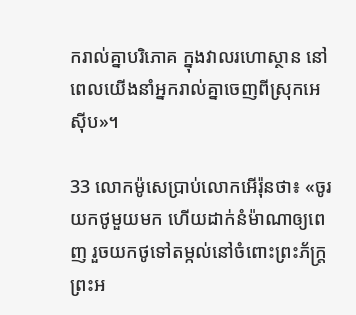ករាល់គ្នាបរិភោគ ក្នុងវាលរហោ‌ស្ថាន នៅពេលយើងនាំអ្នករាល់គ្នាចេញពីស្រុកអេស៊ីប»។

33 លោកម៉ូសេប្រាប់លោកអើរ៉ុនថា៖ «ចូរយកថូមួយមក ហើយដាក់នំម៉ាណាឲ្យពេញ រួចយកថូទៅតម្កល់នៅចំពោះព្រះ‌ភ័ក្ត្រព្រះ‌អ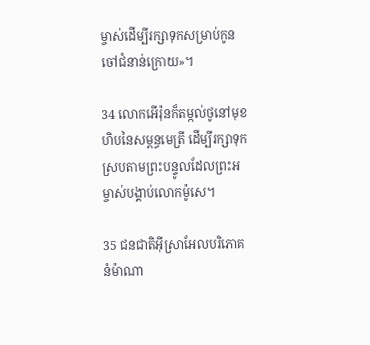ម្ចាស់ដើម្បីរក្សាទុកសម្រាប់កូនចៅជំនាន់ក្រោយ»។

34 លោកអើរ៉ុនក៏តម្កល់ថូនៅមុខហិបនៃសម្ពន្ធ‌មេត្រី ដើម្បីរក្សាទុក ស្របតាមព្រះ‌បន្ទូលដែលព្រះ‌អម្ចាស់បង្គាប់លោកម៉ូសេ។

35 ជន‌ជាតិអ៊ីស្រា‌អែលបរិភោគនំម៉ាណា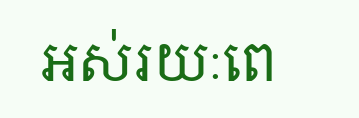អស់រយៈពេ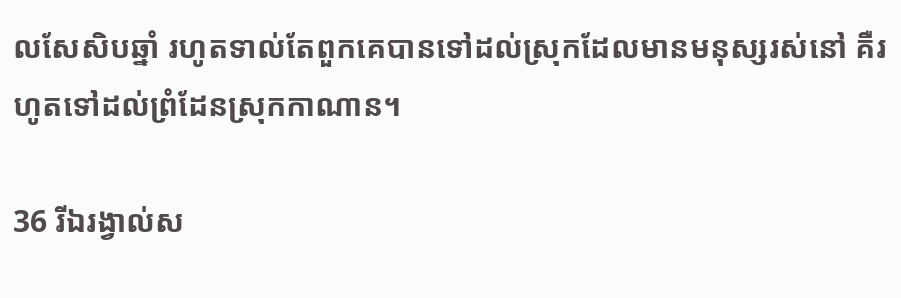លសែ‌សិបឆ្នាំ រហូតទាល់តែពួកគេបានទៅដល់ស្រុកដែលមានមនុស្សរស់នៅ គឺរហូតទៅដល់ព្រំ‌ដែនស្រុកកាណាន។

36 រីឯរង្វាល់ស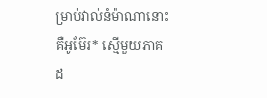ម្រាប់វាល់នំម៉ាណានោះ គឺអូម៊ែរ* ស្មើមួយភាគដ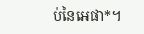ប់នៃអេផា*។